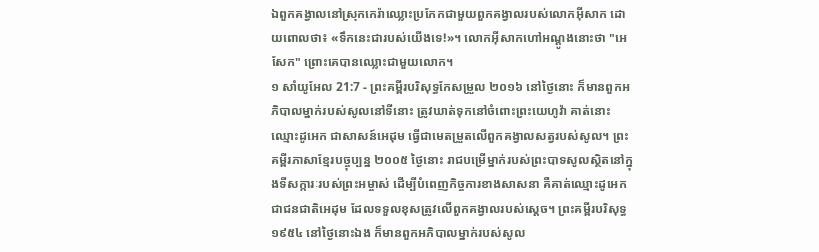ឯពួកគង្វាលនៅស្រុកកេរ៉ាឈ្លោះប្រកែកជាមួយពួកគង្វាលរបស់លោកអ៊ីសាក ដោយពោលថា៖ «ទឹកនេះជារបស់យើងទេ!»។ លោកអ៊ីសាកហៅអណ្តូងនោះថា "អេសែក" ព្រោះគេបានឈ្លោះជាមួយលោក។
១ សាំយូអែល 21:7 - ព្រះគម្ពីរបរិសុទ្ធកែសម្រួល ២០១៦ នៅថ្ងៃនោះ ក៏មានពួកអភិបាលម្នាក់របស់សូលនៅទីនោះ ត្រូវឃាត់ទុកនៅចំពោះព្រះយេហូវ៉ា គាត់នោះឈ្មោះដូអេក ជាសាសន៍អេដុម ធ្វើជាមេតម្រួតលើពួកគង្វាលសត្វរបស់សូល។ ព្រះគម្ពីរភាសាខ្មែរបច្ចុប្បន្ន ២០០៥ ថ្ងៃនោះ រាជបម្រើម្នាក់របស់ព្រះបាទសូលស្ថិតនៅក្នុងទីសក្ការៈរបស់ព្រះអម្ចាស់ ដើម្បីបំពេញកិច្ចការខាងសាសនា គឺគាត់ឈ្មោះដូអេក ជាជនជាតិអេដុម ដែលទទួលខុសត្រូវលើពួកគង្វាលរបស់ស្ដេច។ ព្រះគម្ពីរបរិសុទ្ធ ១៩៥៤ នៅថ្ងៃនោះឯង ក៏មានពួកអភិបាលម្នាក់របស់សូល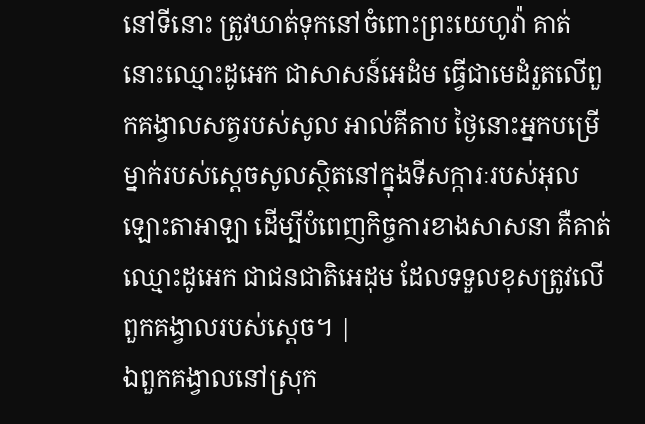នៅទីនោះ ត្រូវឃាត់ទុកនៅចំពោះព្រះយេហូវ៉ា គាត់នោះឈ្មោះដូអេក ជាសាសន៍អេដំម ធ្វើជាមេដំរួតលើពួកគង្វាលសត្វរបស់សូល អាល់គីតាប ថ្ងៃនោះអ្នកបម្រើម្នាក់របស់ស្តេចសូលស្ថិតនៅក្នុងទីសក្ការៈរបស់អុលឡោះតាអាឡា ដើម្បីបំពេញកិច្ចការខាងសាសនា គឺគាត់ឈ្មោះដូអេក ជាជនជាតិអេដុម ដែលទទួលខុសត្រូវលើពួកគង្វាលរបស់ស្តេច។ |
ឯពួកគង្វាលនៅស្រុក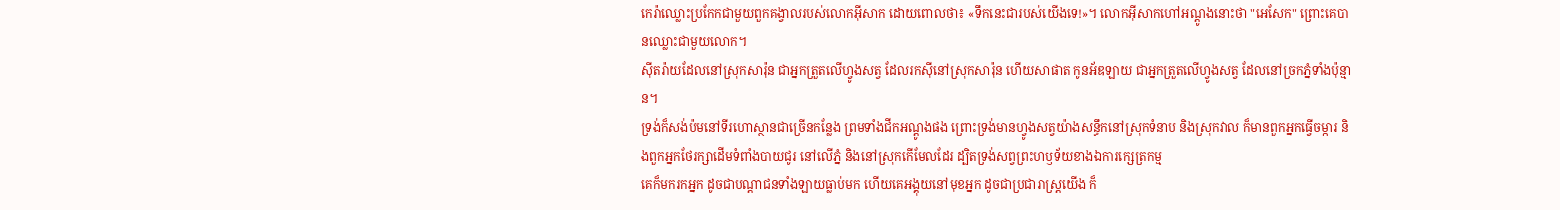កេរ៉ាឈ្លោះប្រកែកជាមួយពួកគង្វាលរបស់លោកអ៊ីសាក ដោយពោលថា៖ «ទឹកនេះជារបស់យើងទេ!»។ លោកអ៊ីសាកហៅអណ្តូងនោះថា "អេសែក" ព្រោះគេបានឈ្លោះជាមួយលោក។
ស៊ីតរ៉ាយដែលនៅស្រុកសារ៉ុន ជាអ្នកត្រួតលើហ្វូងសត្វ ដែលរកស៊ីនៅស្រុកសារ៉ុន ហើយសាផាត កូនអ័ឌឡាយ ជាអ្នកត្រួតលើហ្វូងសត្វ ដែលនៅច្រកភ្នំទាំងប៉ុន្មាន។
ទ្រង់ក៏សង់ប៉មនៅទីរហោស្ថានជាច្រើនកន្លែង ព្រមទាំងជីកអណ្តូងផង ព្រោះទ្រង់មានហ្វូងសត្វយ៉ាងសន្ធឹកនៅស្រុកទំនាប និងស្រុកវាល ក៏មានពួកអ្នកធ្វើចម្ការ និងពួកអ្នកថែរក្សាដើមទំពាំងបាយជូរ នៅលើភ្នំ និងនៅស្រុកកើមែលដែរ ដ្បិតទ្រង់សព្វព្រះហឫទ័យខាងឯការក្សេត្រកម្ម
គេក៏មករកអ្នក ដូចជាបណ្ដាជនទាំងឡាយធ្លាប់មក ហើយគេអង្គុយនៅមុខអ្នក ដូចជាប្រជារាស្ត្រយើង ក៏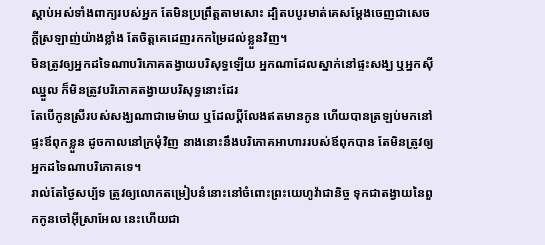ស្តាប់អស់ទាំងពាក្យរបស់អ្នក តែមិនប្រព្រឹត្តតាមសោះ ដ្បិតបបូរមាត់គេសម្ដែងចេញជាសេចក្ដីស្រឡាញ់យ៉ាងខ្លាំង តែចិត្តគេដេញរកកម្រៃដល់ខ្លួនវិញ។
មិនត្រូវឲ្យអ្នកដទៃណាបរិភោគតង្វាយបរិសុទ្ធឡើយ អ្នកណាដែលស្នាក់នៅផ្ទះសង្ឃ ឬអ្នកស៊ីឈ្នួល ក៏មិនត្រូវបរិភោគតង្វាយបរិសុទ្ធនោះដែរ
តែបើកូនស្រីរបស់សង្ឃណាជាមេម៉ាយ ឬដែលប្តីលែងឥតមានកូន ហើយបានត្រឡប់មកនៅផ្ទះឪពុកខ្លួន ដូចកាលនៅក្រមុំវិញ នាងនោះនឹងបរិភោគអាហាររបស់ឪពុកបាន តែមិនត្រូវឲ្យអ្នកដទៃណាបរិភោគទេ។
រាល់តែថ្ងៃសប្ប័ទ ត្រូវឲ្យលោកតម្រៀបនំនោះនៅចំពោះព្រះយេហូវ៉ាជានិច្ច ទុកជាតង្វាយនៃពួកកូនចៅអ៊ីស្រាអែល នេះហើយជា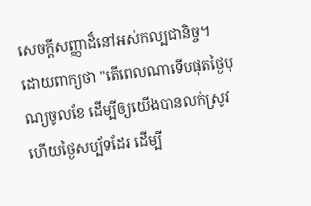សេចក្ដីសញ្ញាដ៏នៅអស់កល្បជានិច្ច។
ដោយពាក្យថា "តើពេលណាទើបផុតថ្ងៃបុណ្យចូលខែ ដើម្បីឲ្យយើងបានលក់ស្រូវ ហើយថ្ងៃសប្ប័ទដែរ ដើម្បី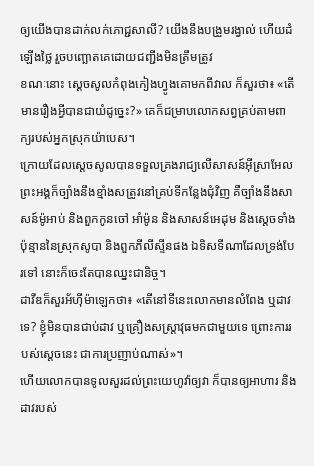ឲ្យយើងបានដាក់លក់ភោជ្ជសាលី? យើងនឹងបង្រួមរង្វាល់ ហើយដំឡើងថ្លៃ រួចបញ្ឆោតគេដោយជញ្ជីងមិនត្រឹមត្រូវ
ខណៈនោះ ស្ដេចសូលកំពុងកៀងហ្វូងគោមកពីវាល ក៏សួរថា៖ «តើមានរឿងអ្វីបានជាយំដូច្នេះ?» គេក៏ជម្រាបលោកសព្វគ្រប់តាមពាក្យរបស់អ្នកស្រុកយ៉ាបេស។
ក្រោយដែលស្ដេចសូលបានទទួលគ្រងរាជ្យលើសាសន៍អ៊ីស្រាអែល ព្រះអង្គក៏ច្បាំងនឹងខ្មាំងសត្រូវនៅគ្រប់ទីកន្លែងជុំវិញ គឺច្បាំងនឹងសាសន៍ម៉ូអាប់ និងពួកកូនចៅ អាំម៉ូន និងសាសន៍អេដុម និងស្តេចទាំងប៉ុន្មាននៃស្រុកសូបា និងពួកភីលីស្ទីនផង ឯទិសទីណាដែលទ្រង់បែរទៅ នោះក៏ចេះតែបានឈ្នះជានិច្ច។
ដាវីឌក៏សួរអ័ហ៊ីម៉ាឡេកថា៖ «តើនៅទីនេះលោកមានលំពែង ឬដាវទេ? ខ្ញុំមិនបានជាប់ដាវ ឬគ្រឿងសស្ត្រាវុធមកជាមួយទេ ព្រោះការរបស់ស្តេចនេះ ជាការប្រញាប់ណាស់»។
ហើយលោកបានទូលសួរដល់ព្រះយេហូវ៉ាឲ្យវា ក៏បានឲ្យអាហារ និងដាវរបស់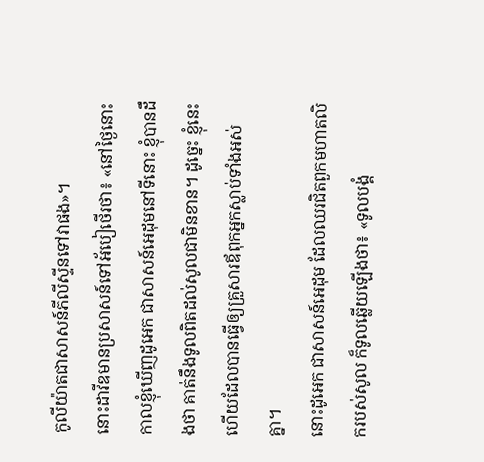កូលីយ៉ាតជាសាសន៍ភីលីស្ទីនទៅវាផង»។
នោះដាវីឌមានប្រសាសន៍ទៅអ័បៀថើរថា៖ «នៅថ្ងៃនោះ កាលខ្ញុំឃើញដូអេក ជាសាសន៍អេដុមនៅទីនោះ ខ្ញុំបានដឹងថា គាត់នឹងទូលពិតដល់សូលជាមិនខាន។ ដូច្នេះ ខ្ញុំនេះហើយដែលបានធ្វើឲ្យគ្រួសារឪពុកអ្នកស្លាប់ទាំងអស់គ្នា។
នោះដូអេក ជាសាសន៍អេដុម ដែលឈរជិតពួកមហាតលិករបស់សូល ក៏ទូលឆ្លើយឡើងថា៖ «ទូលបង្គំ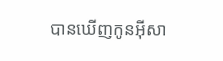បានឃើញកូនអ៊ីសា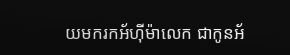យមករកអ័ហ៊ីម៉ាលេក ជាកូនអ័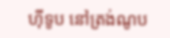ហ៊ីទូប នៅត្រង់ណូប